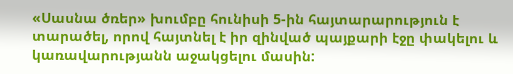«Սասնա ծռեր» խումբը հունիսի 5-ին հայտարարություն է տարածել, որով հայտնել է իր զինված պայքարի էջը փակելու և կառավարությանն աջակցելու մասին: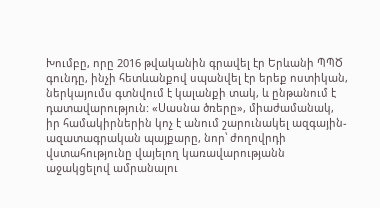Խումբը, որը 2016 թվականին գրավել էր Երևանի ՊՊԾ գունդը, ինչի հետևանքով սպանվել էր երեք ոստիկան, ներկայումս գտնվում է կալանքի տակ, և ընթանում է դատավարություն: «Սասնա ծռերը», միաժամանակ, իր համակիրներին կոչ է անում շարունակել ազգային-ազատագրական պայքարը, նոր՝ ժողովրդի վստահությունը վայելող կառավարությանն աջակցելով ամրանալու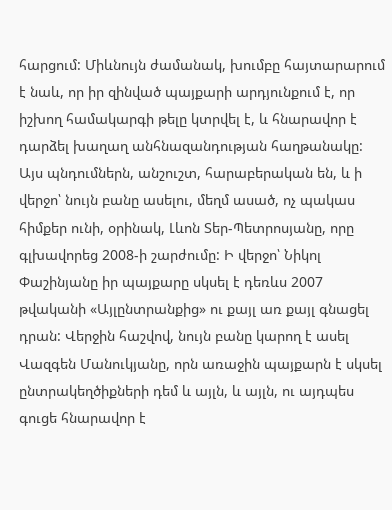հարցում: Միևնույն ժամանակ, խումբը հայտարարում է նաև, որ իր զինված պայքարի արդյունքում է, որ իշխող համակարգի թելը կտրվել է, և հնարավոր է դարձել խաղաղ անհնազանդության հաղթանակը:
Այս պնդումներն, անշուշտ, հարաբերական են, և ի վերջո՝ նույն բանը ասելու, մեղմ ասած, ոչ պակաս հիմքեր ունի, օրինակ, Լևոն Տեր-Պետրոսյանը, որը գլխավորեց 2008-ի շարժումը: Ի վերջո՝ Նիկոլ Փաշինյանը իր պայքարը սկսել է դեռևս 2007 թվականի «Այլընտրանքից» ու քայլ առ քայլ գնացել դրան: Վերջին հաշվով, նույն բանը կարող է ասել Վազգեն Մանուկյանը, որն առաջին պայքարն է սկսել ընտրակեղծիքների դեմ և այլն, և այլն, ու այդպես գուցե հնարավոր է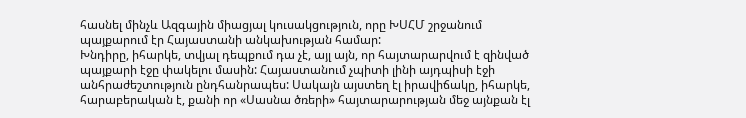հասնել մինչև Ազգային միացյալ կուսակցություն, որը ԽՍՀՄ շրջանում պայքարում էր Հայաստանի անկախության համար:
Խնդիրը, իհարկե, տվյալ դեպքում դա չէ, այլ այն, որ հայտարարվում է զինված պայքարի էջը փակելու մասին: Հայաստանում չպիտի լինի այդպիսի էջի անհրաժեշտություն ընդհանրապես: Սակայն այստեղ էլ իրավիճակը, իհարկե, հարաբերական է, քանի որ «Սասնա ծռերի» հայտարարության մեջ այնքան էլ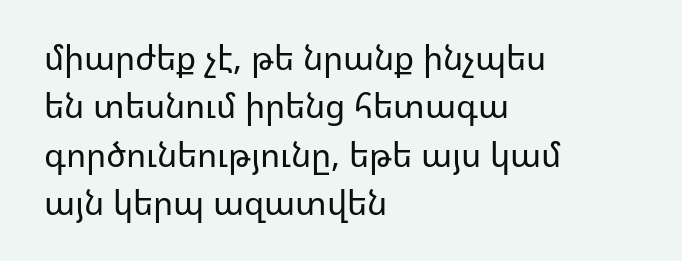միարժեք չէ, թե նրանք ինչպես են տեսնում իրենց հետագա գործունեությունը, եթե այս կամ այն կերպ ազատվեն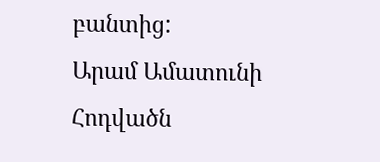բանտից:
Արամ Ամատունի
Հոդվածն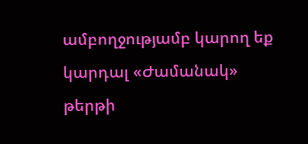ամբողջությամբ կարող եք կարդալ «Ժամանակ» թերթի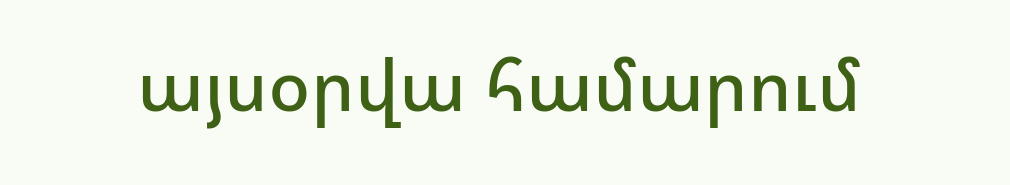այսօրվա համարում